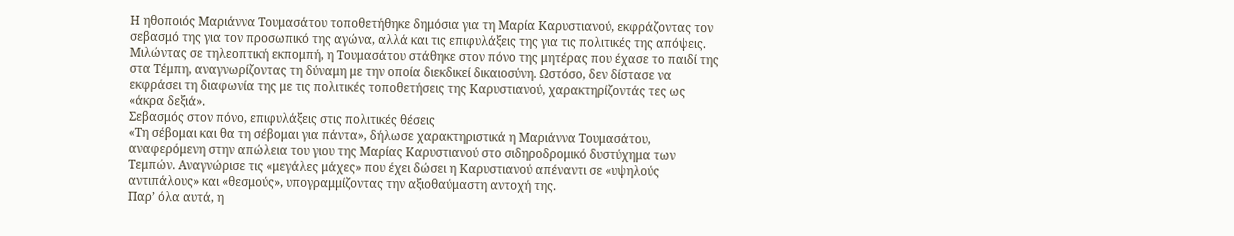Η ηθοποιός Μαριάννα Τουμασάτου τοποθετήθηκε δημόσια για τη Μαρία Καρυστιανού, εκφράζοντας τον σεβασμό της για τον προσωπικό της αγώνα, αλλά και τις επιφυλάξεις της για τις πολιτικές της απόψεις. Μιλώντας σε τηλεοπτική εκπομπή, η Τουμασάτου στάθηκε στον πόνο της μητέρας που έχασε το παιδί της στα Τέμπη, αναγνωρίζοντας τη δύναμη με την οποία διεκδικεί δικαιοσύνη. Ωστόσο, δεν δίστασε να εκφράσει τη διαφωνία της με τις πολιτικές τοποθετήσεις της Καρυστιανού, χαρακτηρίζοντάς τες ως «άκρα δεξιά».
Σεβασμός στον πόνο, επιφυλάξεις στις πολιτικές θέσεις
«Τη σέβομαι και θα τη σέβομαι για πάντα», δήλωσε χαρακτηριστικά η Μαριάννα Τουμασάτου, αναφερόμενη στην απώλεια του γιου της Μαρίας Καρυστιανού στο σιδηροδρομικό δυστύχημα των Τεμπών. Αναγνώρισε τις «μεγάλες μάχες» που έχει δώσει η Καρυστιανού απέναντι σε «υψηλούς αντιπάλους» και «θεσμούς», υπογραμμίζοντας την αξιοθαύμαστη αντοχή της.
Παρ’ όλα αυτά, η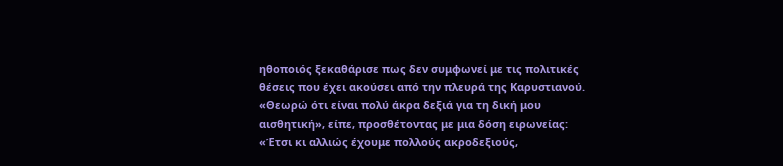ηθοποιός ξεκαθάρισε πως δεν συμφωνεί με τις πολιτικές θέσεις που έχει ακούσει από την πλευρά της Καρυστιανού. «Θεωρώ ότι είναι πολύ άκρα δεξιά για τη δική μου αισθητική», είπε, προσθέτοντας με μια δόση ειρωνείας: «Έτσι κι αλλιώς έχουμε πολλούς ακροδεξιούς,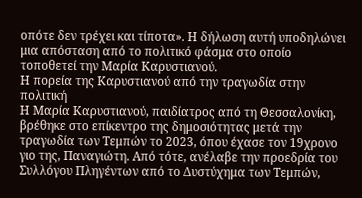οπότε δεν τρέχει και τίποτα». Η δήλωση αυτή υποδηλώνει μια απόσταση από το πολιτικό φάσμα στο οποίο τοποθετεί την Μαρία Καρυστιανού.
Η πορεία της Καρυστιανού από την τραγωδία στην πολιτική
Η Μαρία Καρυστιανού, παιδίατρος από τη Θεσσαλονίκη, βρέθηκε στο επίκεντρο της δημοσιότητας μετά την τραγωδία των Τεμπών το 2023, όπου έχασε τον 19χρονο γιο της, Παναγιώτη. Από τότε, ανέλαβε την προεδρία του Συλλόγου Πληγέντων από το Δυστύχημα των Τεμπών,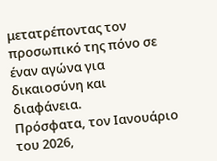μετατρέποντας τον προσωπικό της πόνο σε έναν αγώνα για δικαιοσύνη και διαφάνεια.
Πρόσφατα, τον Ιανουάριο του 2026,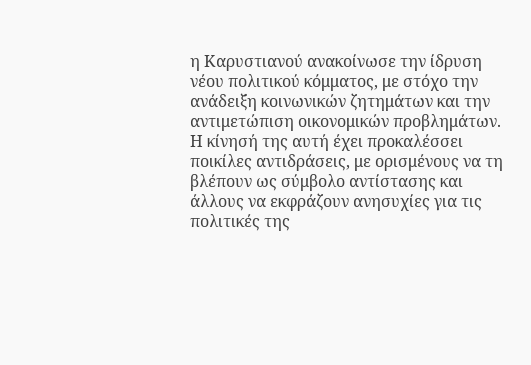η Καρυστιανού ανακοίνωσε την ίδρυση νέου πολιτικού κόμματος, με στόχο την ανάδειξη κοινωνικών ζητημάτων και την αντιμετώπιση οικονομικών προβλημάτων. Η κίνησή της αυτή έχει προκαλέσσει ποικίλες αντιδράσεις, με ορισμένους να τη βλέπουν ως σύμβολο αντίστασης και άλλους να εκφράζουν ανησυχίες για τις πολιτικές της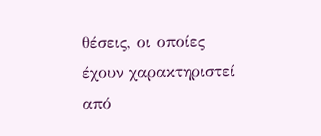θέσεις, οι οποίες έχουν χαρακτηριστεί από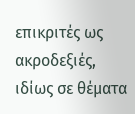επικριτές ως ακροδεξιές, ιδίως σε θέματα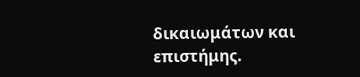δικαιωμάτων και επιστήμης.